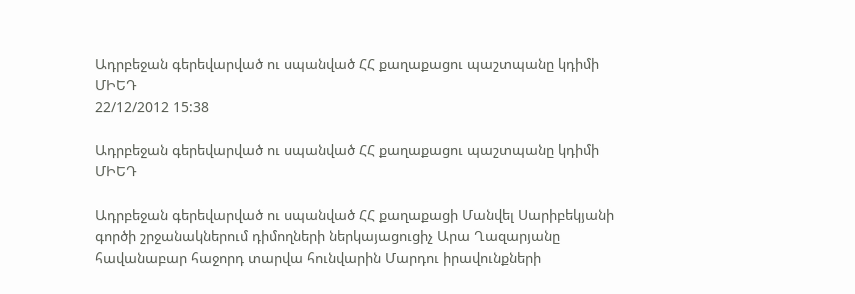Ադրբեջան գերեվարված ու սպանված ՀՀ քաղաքացու պաշտպանը կդիմի ՄԻԵԴ
22/12/2012 15:38

Ադրբեջան գերեվարված ու սպանված ՀՀ քաղաքացու պաշտպանը կդիմի ՄԻԵԴ

Ադրբեջան գերեվարված ու սպանված ՀՀ քաղաքացի Մանվել Սարիբեկյանի գործի շրջանակներում դիմողների ներկայացուցիչ Արա Ղազարյանը հավանաբար հաջորդ տարվա հունվարին Մարդու իրավունքների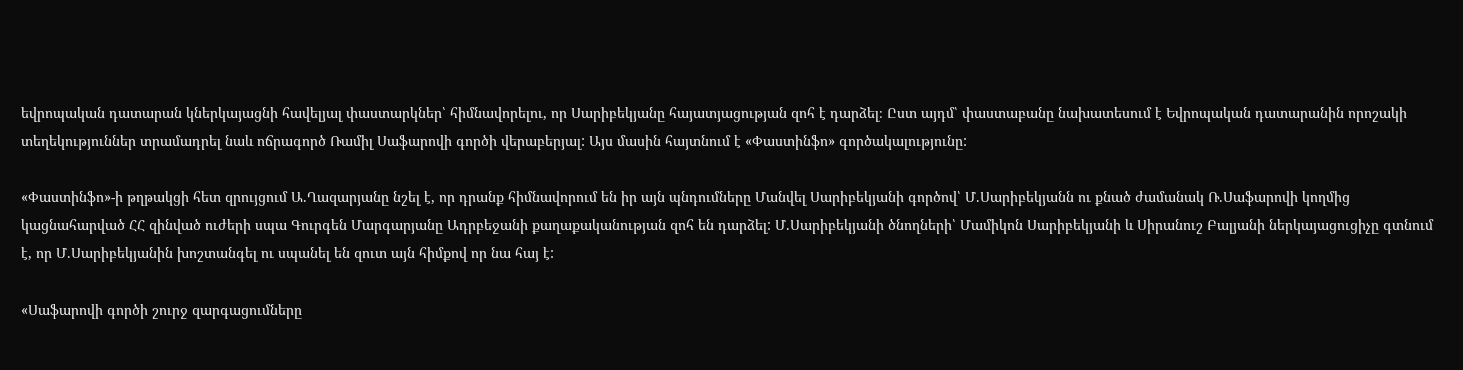եվրոպական դատարան կներկայացնի հավելյալ փաստարկներ՝ հիմնավորելու, որ Սարիբեկյանը հայատյացության զոհ է դարձել։ Ըստ այդմ՝ փաստաբանը նախատեսում է Եվրոպական դատարանին որոշակի տեղեկություններ տրամադրել նաև ոճրագործ Ռամիլ Սաֆարովի գործի վերաբերյալ: Այս մասին հայտնում է «Փաստինֆո» գործակալությունը:

«Փաստինֆո»-ի թղթակցի հետ զրույցում Ա.Ղազարյանը նշել է, որ դրանք հիմնավորում են իր այն պնդումները Մանվել Սարիբեկյանի գործով՝ Մ.Սարիբեկյանն ու քնած ժամանակ Ռ.Սաֆարովի կողմից կացնահարված ՀՀ զինված ուժերի սպա Գուրգեն Մարգարյանը Ադրբեջանի քաղաքականության զոհ են դարձել: Մ.Սարիբեկյանի ծնողների՝ Մամիկոն Սարիբեկյանի և Սիրանուշ Բալյանի ներկայացուցիչը գտնում է, որ Մ.Սարիբեկյանին խոշտանգել ու սպանել են զուտ այն հիմքով որ նա հայ է:

«Սաֆարովի գործի շուրջ զարգացումները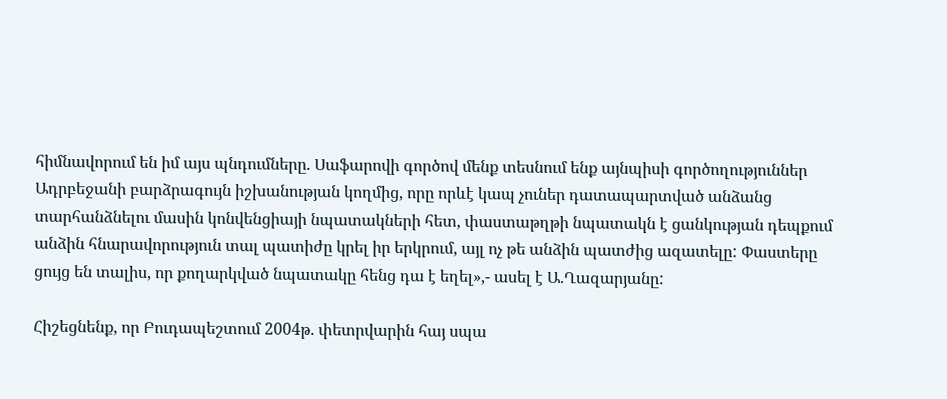հիմնավորում են իմ այս պնդումները. Սաֆարովի գործով մենք տեսնում ենք այնպիսի գործողություններ Ադրբեջանի բարձրագույն իշխանության կողմից, որը որևէ կապ չուներ դատապարտված անձանց տարհանձնելու մասին կոնվենցիայի նպատակների հետ, փաստաթղթի նպատակն է ցանկության դեպքում անձին հնարավորություն տալ պատիժը կրել իր երկրում, այլ ոչ թե անձին պատժից ազատելը: Փաստերը ցույց են տալիս, որ քողարկված նպատակը հենց դա է եղել»,- ասել է Ա.Ղազարյանը:

Հիշեցնենք, որ Բուդապեշտում 2004թ. փետրվարին հայ սպա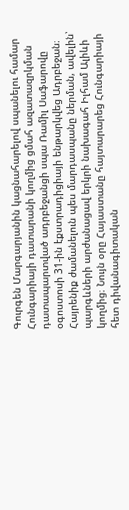Գուրգեն Մարգարյանին կացնահարելով սպանելու համար Հունգարիայի դատարանի կողմից ցմահ ազատազրկման դատապարտված ադրբեջանցի սպա Ռամիլ Սաֆարովը օգոստոսի 31-ին էքստրադիցիայի ենթարկվեց Ադրբեջան։ Հայրենիք ժամանելուն պես մարդասպանը ներման, ավելին՝ պարգևների արժանացավ երկրի նախագահ Իլհամ Ալիևի կողմից։ Նույն օրը Հայաստանը հայտարարեց Հունգարիայի հետ դիվանագիտական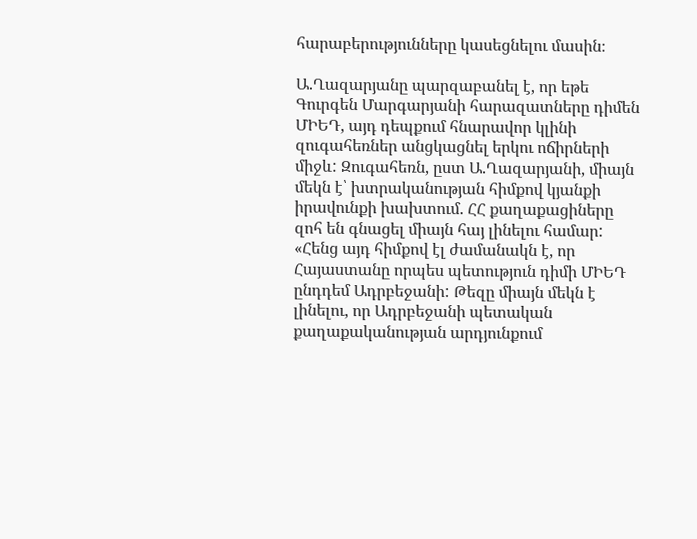հարաբերությունները կասեցնելու մասին։

Ա.Ղազարյանը պարզաբանել է, որ եթե Գուրգեն Մարգարյանի հարազատները դիմեն ՄԻԵԴ, այդ դեպքում հնարավոր կլինի զուգահեռներ անցկացնել երկու ոճիրների միջև: Զուգահեռն, ըստ Ա.Ղազարյանի, միայն մեկն է՝ խտրականության հիմքով կյանքի իրավունքի խախտում. ՀՀ քաղաքացիները զոհ են գնացել միայն հայ լինելու համար: «Հենց այդ հիմքով էլ ժամանակն է, որ Հայաստանը որպես պետություն դիմի ՄԻԵԴ ընդդեմ Ադրբեջանի: Թեզը միայն մեկն է լինելու, որ Ադրբեջանի պետական քաղաքականության արդյունքում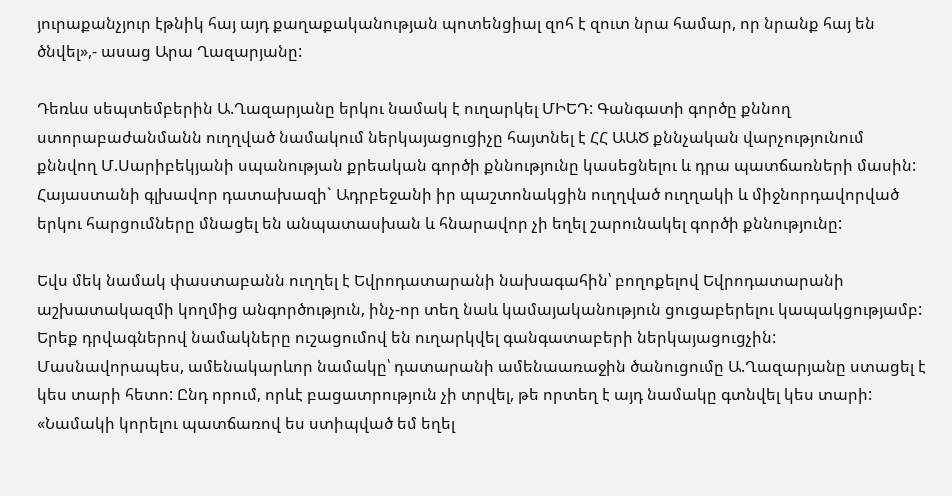յուրաքանչյուր էթնիկ հայ այդ քաղաքականության պոտենցիալ զոհ է զուտ նրա համար, որ նրանք հայ են ծնվել»,- ասաց Արա Ղազարյանը:

Դեռևս սեպտեմբերին Ա.Ղազարյանը երկու նամակ է ուղարկել ՄԻԵԴ: Գանգատի գործը քննող ստորաբաժանմանն ուղղված նամակում ներկայացուցիչը հայտնել է ՀՀ ԱԱԾ քննչական վարչությունում քննվող Մ.Սարիբեկյանի սպանության քրեական գործի քննությունը կասեցնելու և դրա պատճառների մասին: Հայաստանի գլխավոր դատախազի` Ադրբեջանի իր պաշտոնակցին ուղղված ուղղակի և միջնորդավորված երկու հարցումները մնացել են անպատասխան և հնարավոր չի եղել շարունակել գործի քննությունը:

Եվս մեկ նամակ փաստաբանն ուղղել է Եվրոդատարանի նախագահին՝ բողոքելով Եվրոդատարանի աշխատակազմի կողմից անգործություն, ինչ-որ տեղ նաև կամայականություն ցուցաբերելու կապակցությամբ: Երեք դրվագներով նամակները ուշացումով են ուղարկվել գանգատաբերի ներկայացուցչին: Մասնավորապես, ամենակարևոր նամակը՝ դատարանի ամենաառաջին ծանուցումը Ա.Ղազարյանը ստացել է կես տարի հետո: Ընդ որում, որևէ բացատրություն չի տրվել, թե որտեղ է այդ նամակը գտնվել կես տարի: «Նամակի կորելու պատճառով ես ստիպված եմ եղել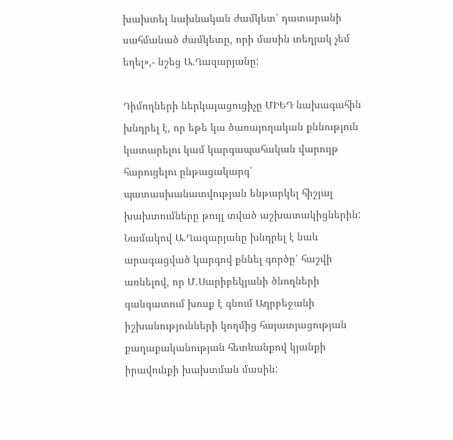խախտել նախնական ժամկետ՝ դատարանի սահմանած ժամկետը, որի մասին տեղյակ չեմ եղել»,- նշեց Ա.Ղազարյանը:

Դիմողների ներկայացուցիչը ՄԻԵԴ նախագահին խնդրել է, որ եթե կա ծառայողական քննություն կատարելու կամ կարգապահական վարույթ հարուցելու ընթացակարգ՝ պատասխանատվության ենթարկել հիշյալ խախտումները թույլ տված աշխատակիցներին: Նամակով Ա.Ղազարյանը խնդրել է նաև արագացված կարգով քննել գործը՝ հաշվի առնելով, որ Մ.Սարիբեկյանի ծնողների գանգատում խոսք է գնում Ադրբեջանի իշխանությունների կողմից հայատյացության քաղաքականության հետևանքով կյանքի իրավունքի խախտման մասին: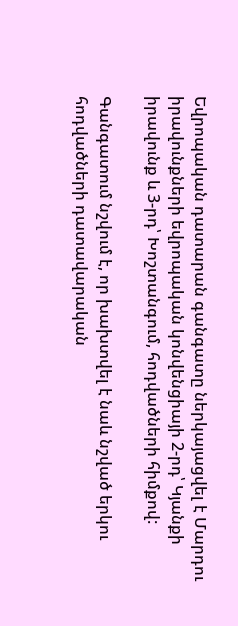Եվրոպական դատարան գանգատը ներկայացվել է Մարդու իրավունքների եվրոպական կոնվենցիայի 2-րդ՝ Կյանքի իրավունք և 3-րդ՝ Խոշտանգում, հոդվածների հիմքով:

Գանգատում նշվում է, որ խախտվել է նաև նշված երկու հոդվածների դատավարական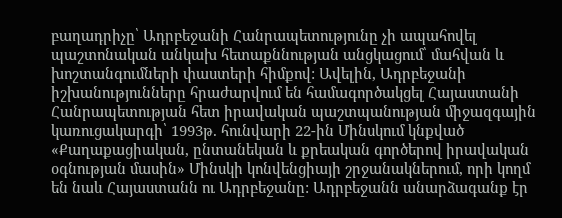բաղադրիչը՝ Ադրբեջանի Հանրապետությունը չի ապահովել պաշտոնական անկախ հետաքննության անցկացում՝ մահվան և խոշտանգումների փաստերի հիմքով: Ավելին, Ադրբեջանի իշխանությունները հրաժարվում են համագործակցել Հայաստանի Հանրապետության հետ իրավական պաշտպանության միջազգային կառուցակարգի՝ 1993թ. հունվարի 22-ին Մինսկում կնքված «Քաղաքացիական, ընտանեկան և քրեական գործերով իրավական օգնության մասին» Մինսկի կոնվենցիայի շրջանակներում, որի կողմ են նաև Հայաստանն ու Ադրբեջանը: Ադրբեջանն անարձագանք էր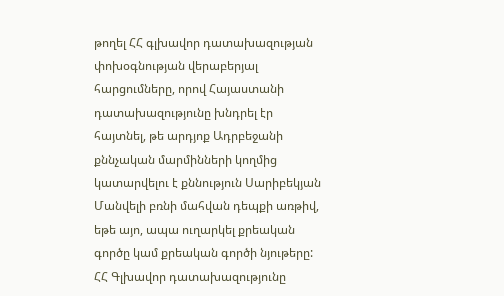թողել ՀՀ գլխավոր դատախազության փոխօգնության վերաբերյալ հարցումները, որով Հայաստանի դատախազությունը խնդրել էր հայտնել, թե արդյոք Ադրբեջանի քննչական մարմինների կողմից կատարվելու է քննություն Սարիբեկյան Մանվելի բռնի մահվան դեպքի առթիվ, եթե այո, ապա ուղարկել քրեական գործը կամ քրեական գործի նյութերը: ՀՀ Գլխավոր դատախազությունը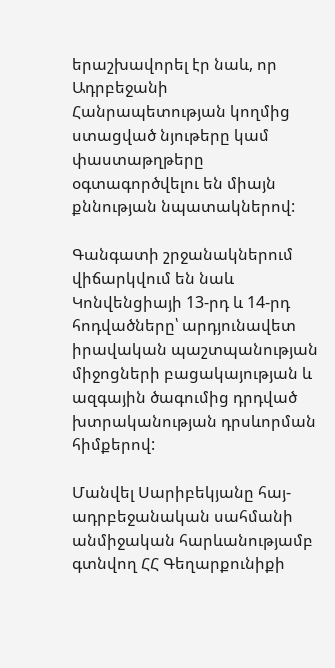երաշխավորել էր նաև, որ Ադրբեջանի Հանրապետության կողմից ստացված նյութերը կամ փաստաթղթերը օգտագործվելու են միայն քննության նպատակներով:

Գանգատի շրջանակներում վիճարկվում են նաև Կոնվենցիայի 13-րդ և 14-րդ հոդվածները՝ արդյունավետ իրավական պաշտպանության միջոցների բացակայության և ազգային ծագումից դրդված խտրականության դրսևորման հիմքերով:

Մանվել Սարիբեկյանը հայ-ադրբեջանական սահմանի անմիջական հարևանությամբ գտնվող ՀՀ Գեղարքունիքի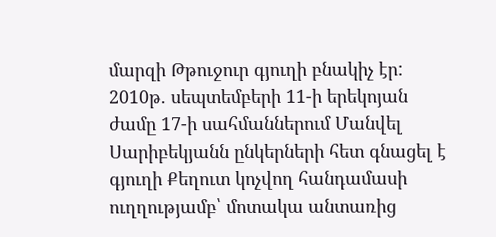մարզի Թթուջուր գյուղի բնակիչ էր: 2010թ. սեպտեմբերի 11-ի երեկոյան ժամը 17-ի սահմաններում Մանվել Սարիբեկյանն ընկերների հետ գնացել է գյուղի Քեղուտ կոչվող հանդամասի ուղղությամբ՝ մոտակա անտառից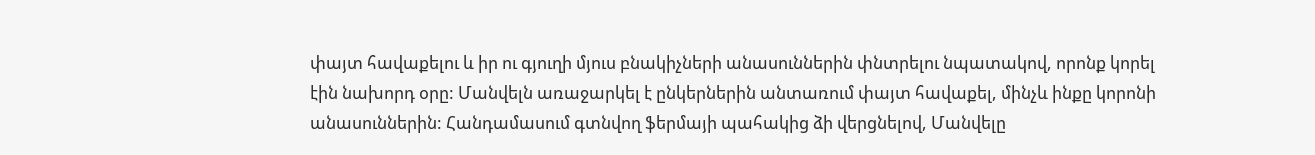փայտ հավաքելու և իր ու գյուղի մյուս բնակիչների անասուններին փնտրելու նպատակով, որոնք կորել էին նախորդ օրը: Մանվելն առաջարկել է ընկերներին անտառում փայտ հավաքել, մինչև ինքը կորոնի անասուններին: Հանդամասում գտնվող ֆերմայի պահակից ձի վերցնելով, Մանվելը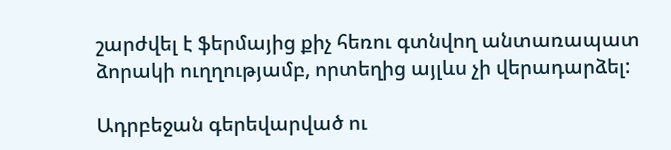շարժվել է ֆերմայից քիչ հեռու գտնվող անտառապատ ձորակի ուղղությամբ, որտեղից այլևս չի վերադարձել:

Ադրբեջան գերեվարված ու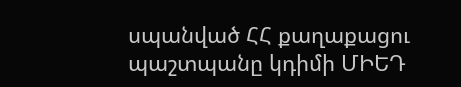սպանված ՀՀ քաղաքացու պաշտպանը կդիմի ՄԻԵԴ